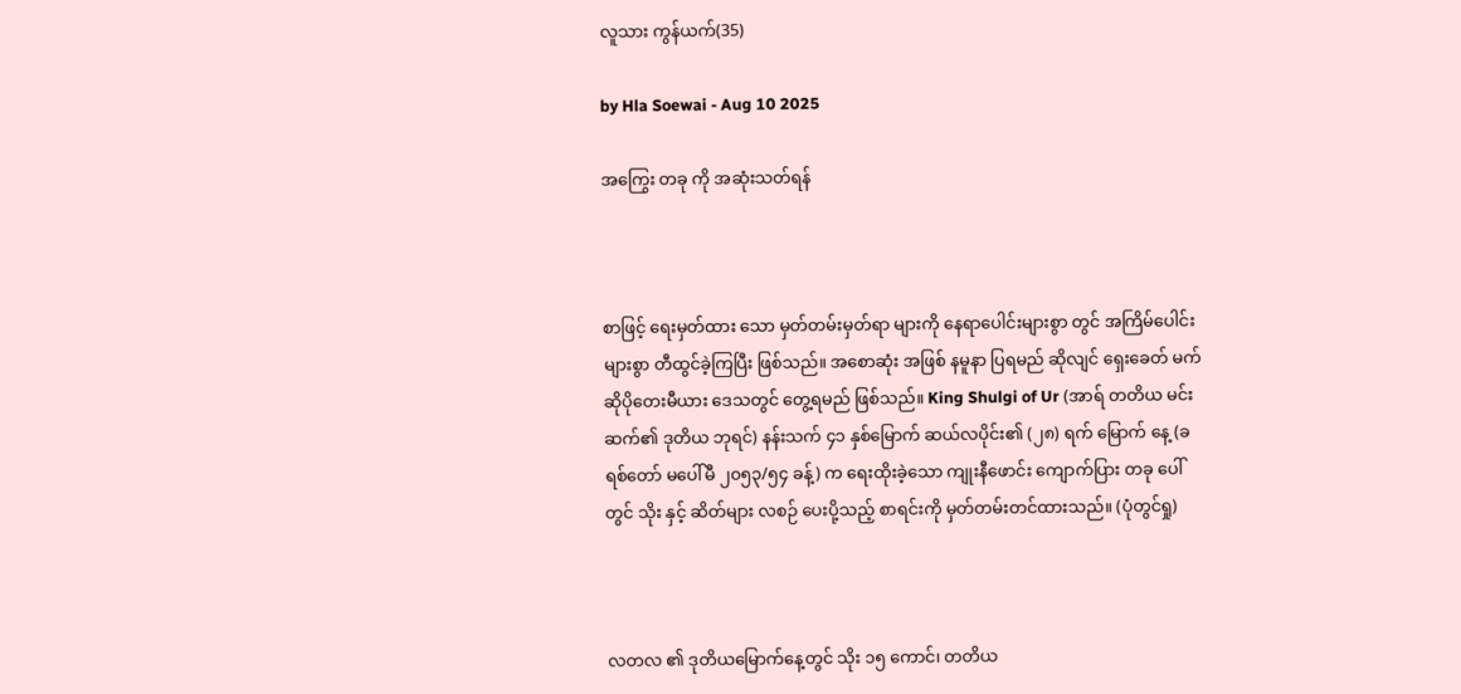လူသား ကွန်ယက်(35)

by Hla Soewai - Aug 10 2025

အကြွေး တခု ကို အဆုံးသတ်ရန်



စာဖြင့် ရေးမှတ်ထား‌ သော မှတ်တမ်းမှတ်ရာ များကို နေရာပေါင်းများစွာ တွင် အကြိမ်ပေါင်းများစွာ တီထွင်ခဲ့ကြပြီး ဖြစ်သည်။ အစောဆုံး အဖြစ် နမူနာ ပြရမည် ဆိုလျင် ရှေးခေတ် မက်ဆိုပိုတေးမီယား ဒေသတွင် တွေ့ရမည် ဖြစ်သည်။ King Shulgi of Ur (အာရ် တတိယ မင်းဆက်၏ ဒုတိယ ဘုရင်) နန်းသက် ၄၁ နှစ်မြောက် ဆယ်လပိုင်း၏ (၂၈) ရက် မြောက် နေ့ (ခရစ်တော် မပေါ်မီ ၂၀၅၃/၅၄ ခန့်) က ရေးထိုးခဲ့သော ကျုးနီဖောင်း ကျောက်ပြား တခု ပေါ်တွင် သိုး နှင့် ဆိတ်များ လစဉ် ပေးပို့သည့် စာရင်းကို မှတ်တမ်းတင်ထားသည်။ (ပုံတွင်ရှု)



လတလ ၏ ဒုတိယမြောက်နေ့တွင် သိုး ၁၅ ကောင်၊ တတိယ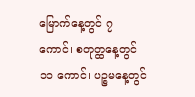မြောက်နေ့တွင် ၇ ကောင်၊ စတုတ္ထနေ့တွင် ၁၁ ကောင်၊ ပဉ္စမနေ့တွင်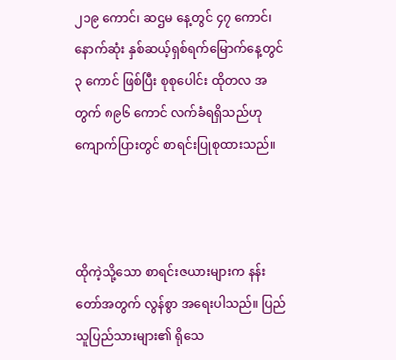၂၁၉ ကောင်၊ ဆဌမ နေ့တွင် ၄၇ ကောင်၊ နောက်ဆုံး နှစ်ဆယ့်ရှစ်ရက်မြောက်နေ့တွင် ၃ ကောင် ဖြစ်ပြီး စုစုပေါင်း ထိုတလ အတွက် ၈၉၆ ကောင် လက်ခံရရှိသည်ဟု ကျောက်ပြားတွင် စာရင်းပြုစုထားသည်။



ထိုကဲ့သို့သော စာရင်းဇယားများက နန်းတော်အတွက် လွန်စွာ အရေးပါသည်။ ပြည်သူပြည်သားများ၏ ရိုသေ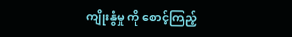ကျိုးနွံမှု ကို စောင့်ကြည့်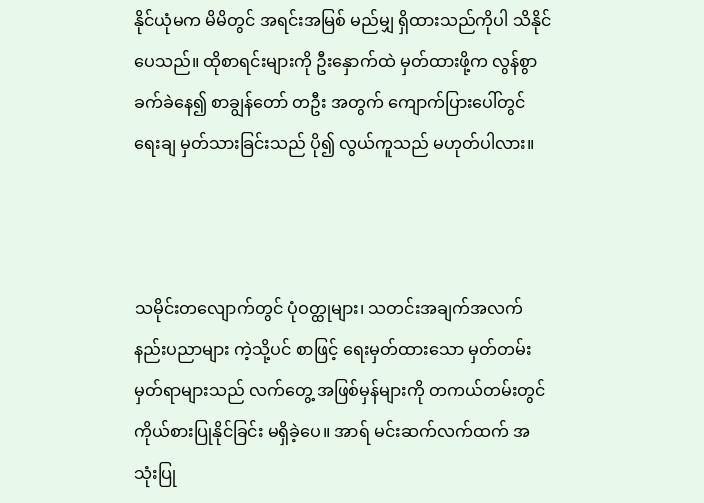နိုင်ယုံမက မိမိတွင် အရင်းအမြစ် မည်မျှ ရှိထားသည်ကိုပါ သိနိုင်ပေသည်။ ထိုစာရင်းများကို ဦးနှောက်ထဲ မှတ်ထားဖို့က လွန်စွာ ခက်ခဲနေ၍ စာချွန်တော် တဦး အတွက် ကျောက်ပြားပေါ်တွင် ရေးချ မှတ်သားခြင်းသည် ပို၍ လွယ်ကူသည် မဟုတ်ပါလား။



သမိုင်းတလျောက်တွင် ပုံဝတ္ထုများ၊ သတင်းအချက်အလက် နည်းပညာများ ကဲ့သို့ပင် စာဖြင့် ရေးမှတ်ထားသော မှတ်တမ်း မှတ်ရာများသည် လက်တွေ့ အဖြစ်မှန်များကို တကယ်တမ်းတွင် ကိုယ်စားပြုနိုင်ခြင်း မရှိခဲ့ပေ။ အာရ် မင်းဆက်လက်ထက် အသုံးပြု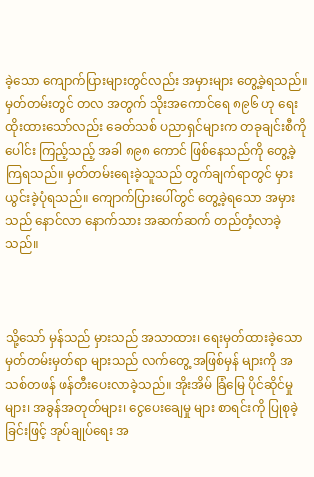ခဲ့သော ကျောက်ပြားများတွင်လည်း အမှားများ ‌တွေ့ခဲ့ရသည်။ မှတ်တမ်းတွင် တလ အတွက် သိုးအကောင်ရေ ၈၉၆ ဟု ရေးထိုးထားသော်လည်း ခေတ်သစ် ပညာရှင်များက တခုချင်းစီကို ပေါင်း ကြည့်သည့် အခါ ၈၉၈ ကောင် ဖြစ်နေသည်ကို တွေ့ခဲ့ကြရသည်။ မှတ်တမ်းရေးခဲ့သူသည် တွက်ချက်ရာတွင် မှားယွင်းခဲ့ပုံရသည်။ ကျောက်ပြားပေါ်တွင် တွေ့ခဲ့ရသော အမှားသည် နောင်လာ နောက်သား အဆက်ဆက် တည်တံ့လာခဲ့သည်။



သို့သော် မှန်သည် မှားသည် အသာထား၊ ရေးမှတ်ထားခဲ့သော မှတ်တမ်းမှတ်ရာ များသည် လက်တွေ့ အဖြစ်မှန် များကို အသစ်တဖန် ဖန်တီးပေးလာခဲ့သည်။ အိုးအိမ် ခြံမြေ ပိုင်ဆိုင်မှုများ၊ အခွန်အတုတ်များ၊ ငွေပေးချေမှု များ စာရင်းကို ပြုစုခဲ့ခြင်းဖြင့် အုပ်ချုပ်ရေး အ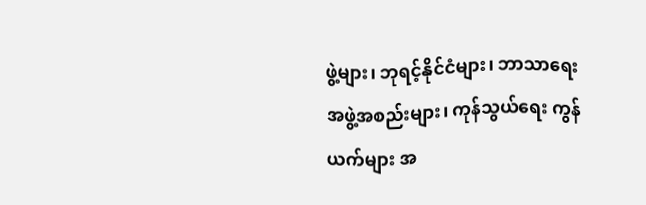ဖွဲ့များ၊ ဘုရင့်နိုင်ငံများ၊ ဘာသာရေး အဖွဲ့အစည်းများ၊ ကုန်သွယ်ရေး ကွန်ယက်များ အ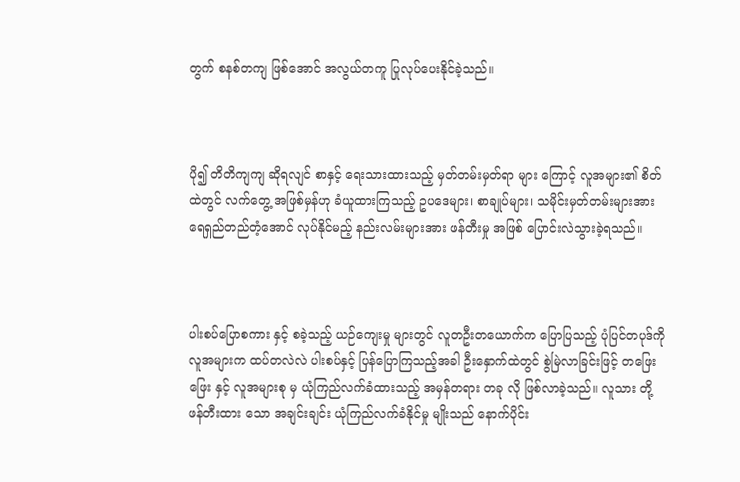တွက် စနစ်တကျ ဖြစ်အောင် အလွယ်တကူ ပြုလုပ်ပေးနိုင်ခဲ့သည်။



ပို၍ တိတိကျကျ ဆိုရလျင် စာနှင့် ရေးသားထားသည့် မှတ်တမ်းမှတ်ရာ များ ကြောင့် လူအများ၏ စိတ်ထဲတွင် လက်တွေ့ အဖြစ်မှန်ဟု ခံယူထားကြသည့် ဥပဒေများ၊ စာချုပ်များ၊ သမိုင်းမှတ်တမ်းများအား ရေရှည်တည်တံ့အောင် လုပ်နိုင်မည့် နည်းလမ်းများအား ဖန်တီးမှု အဖြစ် ပြောင်းလဲသွားခဲ့ရသည်။



ပါးစပ်ပြောစကား နှင့် စခဲ့သည့် ယဉ်ကျေးမှု များတွင် လူတဦးတယောက်က ပြောပြသည့် ပုံပြင်တပုဒ်ကို လူအများက ထပ်တလဲလဲ ပါးစပ်နှင့် ပြန်ပြောကြသည့်အခါ ဦးနှောက်ထဲတွင် စွဲမြဲလာခြင်းဖြင့် တဖြေးဖြေး နှင့် လူအများစု မှ ယုံကြည်လက်ခံထားသည့် အမှန်တရား တခု လို ဖြစ်လာခဲ့သည်။ လူသား တို့ ဖန်တီးထား‌ သော အချင်းချင်း ယုံကြည်လက်ခံနိုင်မှု မျိုးသည် နောက်ပိုင်း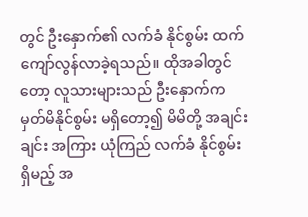တွင် ဦးနှောက်၏ လက်ခံ နိုင်စွမ်း ထက် ကျော်လွန်လာခဲ့ရသည်။ ထိုအခါတွင်တော့ လူသားများသည် ဦးနှောက်က မှတ်မိနိုင်စွမ်း မရှိတော့၍ မိမိတို့ အချင်းချင်း အကြား ယုံကြည် လက်ခံ နိုင်စွမ်း ရှိမည့် အ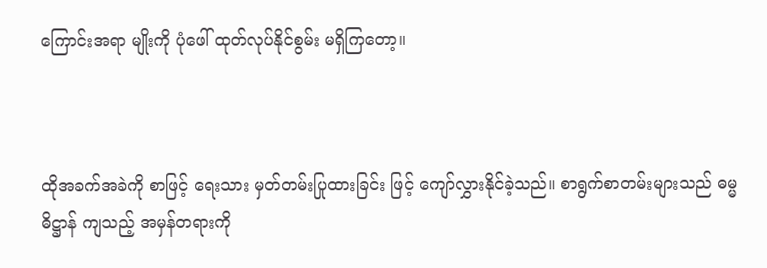ကြောင်းအရာ မျိုးကို ပုံဖေါ် ထုတ်လုပ်နိုင်စွမ်း မရှိကြတော့။



ထိုအခက်အခဲကို စာဖြင့် ရေးသား မှတ်တမ်းပြုထားခြင်း ဖြင့် ကျော်လွှားနိုင်ခဲ့သည်။ စာရွက်စာတမ်းများသည် ဓမ္မဓိဋ္ဌာန် ကျသည့် အမှန်တရားကို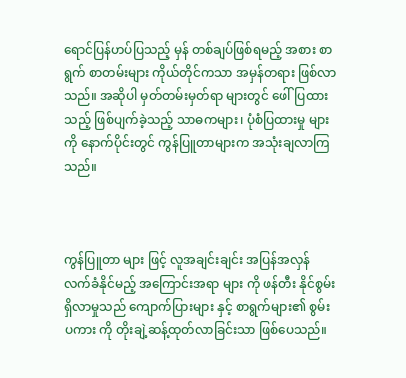ရောင်ပြန်ဟပ်ပြသည့် မှန် တစ်ချပ်ဖြစ်ရမည့် အစား စာရွက် စာတမ်းများ ကိုယ်တိုင်ကသာ အမှန်တရား ဖြစ်လာသည်။ အဆိုပါ မှတ်တမ်းမှတ်ရာ များတွင် ဖေါ်ပြထားသည့် ဖြစ်ပျက်ခဲ့သည့် သာဓကများ၊ ပုံစံပြထားမှု များကို နောက်ပိုင်းတွင် ကွန်ပြူတာများက အသုံးချလာကြသည်။



ကွန်ပြူတာ များ ဖြင့် လူအချင်းချင်း အပြန်အလှန် လက်ခံနိုင်မည့် အကြောင်းအရာ များ ကို ဖန်တီး နိုင်စွမ်း ရှိလာမှုသည် ကျောက်ပြားများ နှင့် စာရွက်များ၏ စွမ်းပကား ကို တိုးချဲ့ဆန့်ထုတ်လာခြင်းသာ ဖြစ်ပေသည်။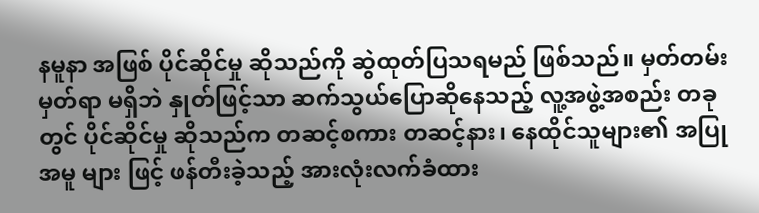နမူနာ အဖြစ် ပိုင်ဆိုင်မှု ဆိုသည်ကို ဆွဲထုတ်ပြသရမည် ဖြစ်သည်။ မှတ်တမ်း မှတ်ရာ မရှိဘဲ နှုတ်ဖြင့်သာ ဆက်သွယ်ပြော‌ဆိုနေသည့် လူ့အဖွဲ့အစည်း တခု တွင် ပိုင်ဆိုင်မှု ဆိုသည်က တဆင့်စကား တဆင့်နား၊ နေထိုင်သူများ၏ အပြုအမူ များ ဖြင့် ဖန်တီးခဲ့သည့် အားလုံးလက်ခံထား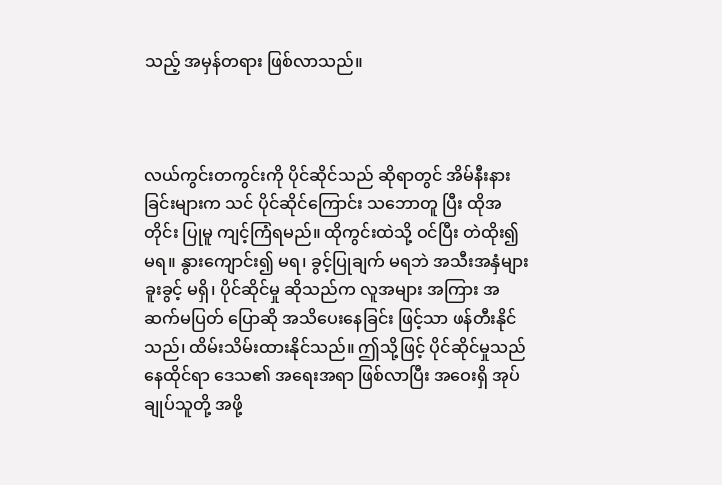သည့် အမှန်တရား ဖြစ်လာသည်။



လယ်ကွင်းတကွင်းကို ပိုင်ဆိုင်သည် ဆိုရာတွင် အိမ်နီးနားခြင်းများက သင် ပိုင်ဆိုင်ကြောင်း သဘောတူ ပြီး ထိုအတိုင်း ပြုမူ ကျင့်ကြံရမည်။ ထိုကွင်းထဲသို့ ဝင်ပြီး တဲထိုး၍ မရ။ နွားကျောင်း၍ မရ၊ ခွင့်ပြုချက် မရဘဲ အသီးအနှံများ ခူးခွင့် မရှိ၊ ပိုင်ဆိုင်မှု ဆိုသည်က လူအများ အကြား အဆက်မပြတ် ပြောဆို အသိပေးနေခြင်း ဖြင့်သာ ဖန်တီးနိုင်သည်၊ ထိမ်းသိမ်းထားနိုင်သည်။ ဤသို့ဖြင့် ပိုင်ဆိုင်မှုသည် နေထိုင်ရာ ဒေသ၏ အရေးအရာ ဖြစ်လာပြီး အဝေးရှိ အုပ်ချုပ်သူတို့ အဖို့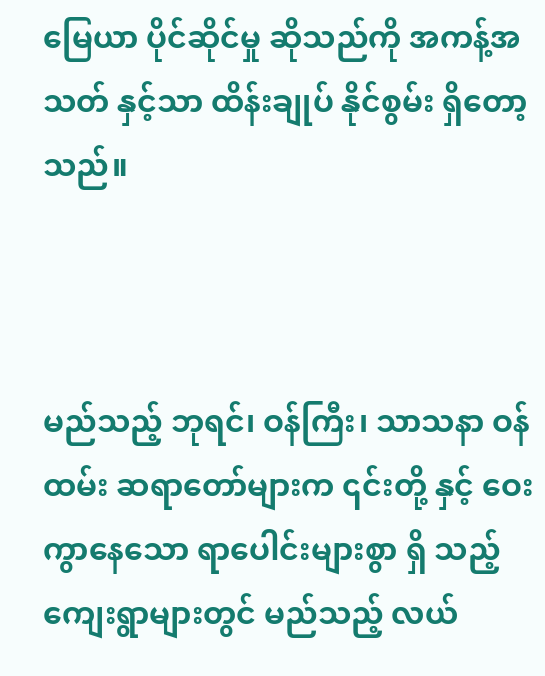မြေယာ ပိုင်ဆိုင်မှု ဆိုသည်ကို အကန့်အသတ် နှင့်သာ ထိန်းချုပ် နိုင်စွမ်း ရှိတော့သည်။



မည်သည့် ဘုရင်၊ ဝန်ကြီး၊ သာသနာ ဝန်ထမ်း ဆရာတော်များက ၎င်းတို့ နှင့် ဝေးကွာနေသော ရာပေါင်းများစွာ ရှိ သည့် ကျေးရွာများတွင် မည်သည့် လယ်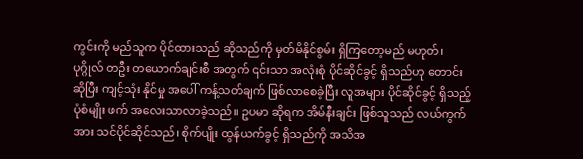ကွင်းကို မည်သူက ပိုင်ထားသည် ဆိုသည်ကို မှတ်မိနိုင်စွမ်း ရှိကြတော့မည် မဟုတ်၊ ပုဂ္ဂိုလ် တဦး တယောက်ချင်းစီ အတွက် ၎င်းသာ အလုံးစုံ ပိုင်ဆိုင်ခွင့် ရှိသည်ဟု တောင်းဆိုပြီး ကျင့်သုံး နိုင်မှု အပေါ် ကန့်သတ်ချက် ဖြစ်လာစေခဲ့ပြီး လူအများ ပိုင်ဆိုင်ခွင့် ရှိသည့် ပုံစံမျိုး ဖက် အလေးသာလာခဲ့သည်။ ဥပမာ ‌ဆိုရက အိမ်နီးချင်း ဖြစ်သူသည် လယ်ကွက် အား သင်ပိုင်ဆိုင်သည်၊ စိုက်ပျိုး ထွန်ယက်ခွင့် ရှိသည်ကို အသိအ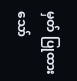မှတ် ပြုထားသော်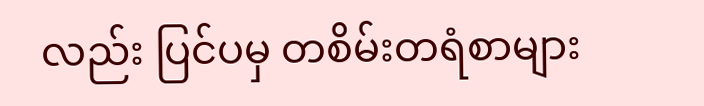လည်း ပြင်ပမှ တစိမ်းတရံစာများ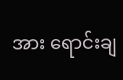အား ရောင်းချ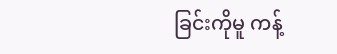ခြင်းကိုမူ ကန့်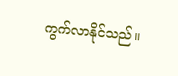ကွက်လာနိုင်သည်။